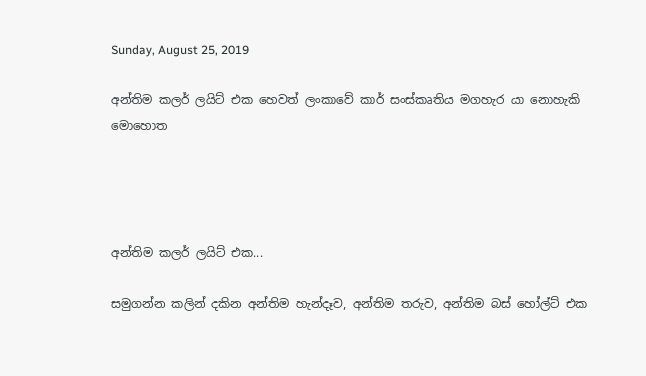Sunday, August 25, 2019

අන්තිම කලර් ලයිට් එක හෙවත් ලංකාවේ කාර් සංස්කෘතිය මගහැර යා නොහැකි මොහොත




අන්තිම කලර් ලයිට් එක...

සමුගන්න කලින් දකින අන්තිම හැන්දෑව, අන්තිම තරුව, අන්තිම බස් හෝල්ට් එක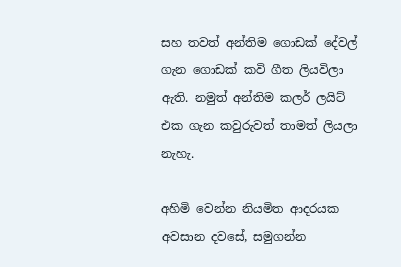සහ තවත් අන්තිම ගොඩක් දේවල් ගැන ගොඩක් කවි ගීත ලියවිලා ඇති. නමුත් අන්තිම කලර් ලයිට් එක ගැන කවුරුවත් තාමත් ලියලා නැහැ.

අහිමි වෙන්න නියමිත ආදරයක අවසාන දවසේ, සමුගන්න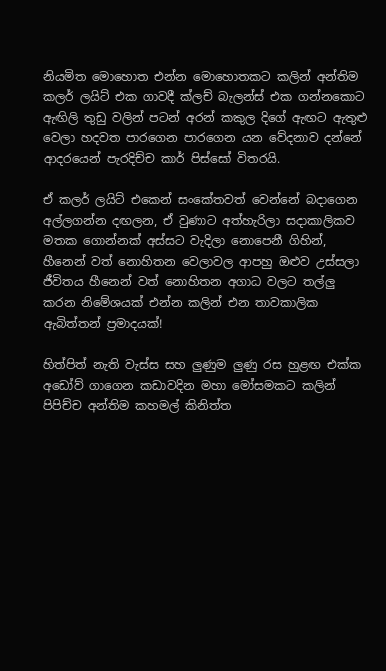නියමිත මොහොත එන්න මොහොතකට කලින් අන්තිම කලර් ලයිට් එක ගාවදී ක්ලච් බැලන්ස් එක ගන්නකොට ඇඟිලි තුඩු වලින් පටන් අරන් කකුල දිගේ ඇඟට ඇතුළු වෙලා හදවත පාරගෙන පාරගෙන යන වේදනාව දන්නේ ආදරයෙන් පැරදිච්ච කාර් පිස්සෝ විතරයි.

ඒ කලර් ලයිට් එකෙන් සංකේතවත් වෙන්නේ බදාගෙන අල්ලගන්න දඟලන, ඒ වුණාට අත්හැරිලා සදාකාලිකව මතක ගොන්නක් අස්සට වැදිලා නොපෙනී ගිහින්, හීනෙන් වත් නොහිතන වෙලාවල ආපහු ඔළුව උස්සලා ජීවිතය හීනෙන් වත් නොහිතන අගාධ වලට තල්ලු කරන නිමේශයක් එන්න කලින් එන තාවකාලික ඇබිත්තන් ප්‍රමාදයක්!

හිත්පිත් නැති වැස්ස සහ ලුණුම ලුණු රස හුළඟ එක්ක අඩෝව් ගාගෙන කඩාවදින මහා මෝසමකට කලින් පිපිච්ච අන්තිම කහමල් කිනිත්ත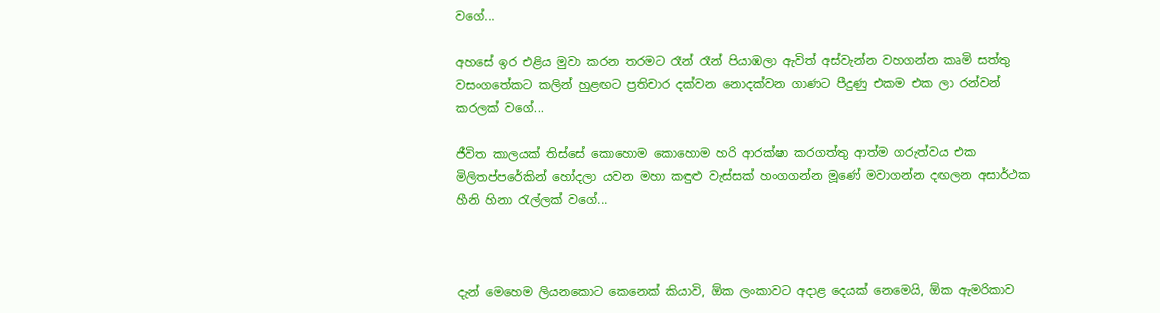වගේ...

අහසේ ඉර එළිය මුවා කරන තරමට රෑන් රෑන් පියාඹලා ඇවිත් අස්වැන්න වහගන්න කෘමි සත්තු වසංගතේකට කලින් හුළඟට ප්‍රතිචාර දක්වන නොදක්වන ගාණට පීදුණු එකම එක ලා රන්වන් කරලක් වගේ...

ජීවිත කාලයක් තිස්සේ කොහොම කොහොම හරි ආරක්ෂා කරගත්තු ආත්ම ගරුත්වය එක මිලිතප්පරේකින් හෝදලා යවන මහා කඳුළු වැස්සක් හංගගන්න මූණේ මවාගන්න දඟලන අසාර්ථක හීනි හිනා රැල්ලක් වගේ...



දැන් මෙහෙම ලියනකොට කෙනෙක් කියාවි, ඕක ලංකාවට අදාළ දෙයක් නෙමෙයි, ඕක ඇමරිකාව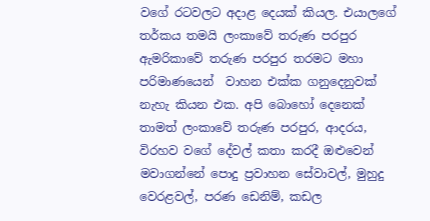වගේ රටවලට අදාළ දෙයක් කියල. එයාලගේ තර්කය තමයි ලංකාවේ තරුණ පරපුර ඇමරිකාවේ තරුණ පරපුර තරමට මහා පරිමාණයෙන්  වාහන එක්ක ගනුදෙනුවක්  නැහැ කියන එක. අපි බොහෝ දෙනෙක් තාමත් ලංකාවේ තරුණ පරපුර, ආදරය, විරහව වගේ දේවල් කතා කරදී ඔළුවෙන් මවාගන්නේ පොදු ප්‍රවාහන සේවාවල්, මුහුදු වෙරළවල්, පරණ ඩෙනිම්, කඩල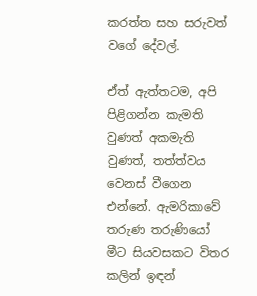කරත්ත සහ සරුවත් වගේ දේවල්.

ඒත් ඇත්තටම, අපි පිළිගන්න කැමති වුණත් අකමැති වුණත්, තත්ත්වය වෙනස් වීගෙන එන්නේ. ඇමරිකාවේ තරුණ තරුණියෝ මීට සියවසකට විතර කලින් ඉඳන්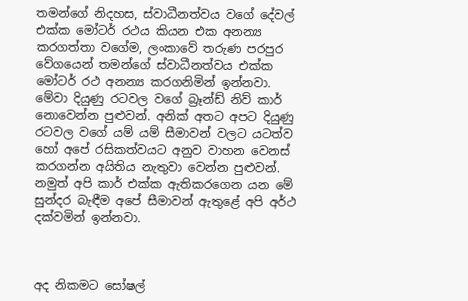තමන්ගේ නිදහස, ස්වාධීනත්වය වගේ දේවල් එක්ක මෝටර් රථය කියන එක අනන්‍ය කරගත්තා වගේම, ලංකාවේ තරුණ පරපුර වේගයෙන් තමන්ගේ ස්වාධීනත්වය එක්ක මෝටර් රථ අනන්‍ය කරගනිමින් ඉන්නවා. මේවා දියුණු රටවල වගේ බ්‍රෑන්ඩ් නිව් කාර් නොවෙන්න පුළුවන්. අනික් අතට අපට දියුණු රටවල වගේ යම් යම් සීමාවන් වලට යටත්ව හෝ අපේ රසිකත්වයට අනුව වාහන වෙනස් කරගන්න අයිතිය නැතුවා වෙන්න පුළුවන්. නමුත් අපි කාර් එක්ක ඇතිකරගෙන යන මේ සුන්දර බැඳීම අපේ සීමාවන් ඇතුළේ අපි අර්ථ දක්වමින් ඉන්නවා.



අද නිකමට සෝෂල්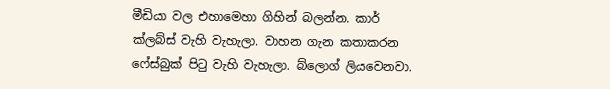මීඩියා වල එහාමෙහා ගිහින් බලන්න. කාර් ක්ලබ්ස් වැහි වැහැලා. වාහන ගැන කතාකරන ෆේස්බුක් පිටු වැහි වැහැලා. බ්ලොග් ලියවෙනවා.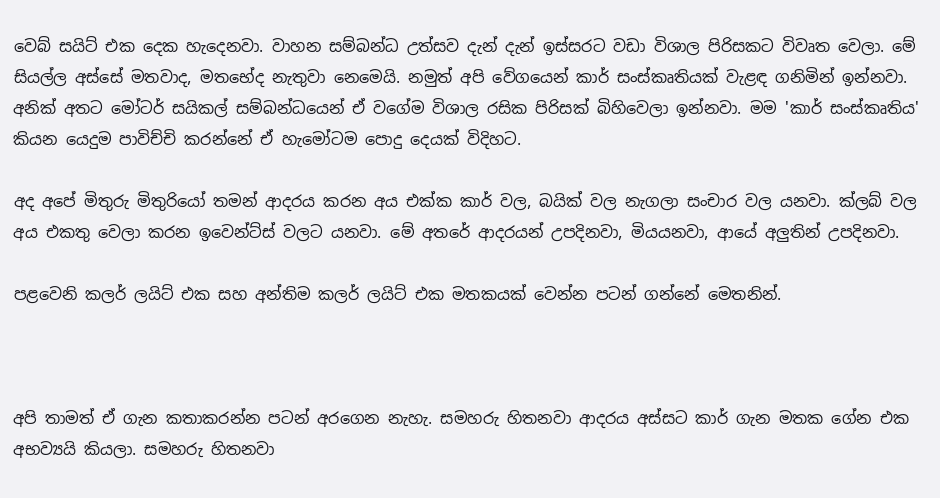වෙබ් සයිට් එක දෙක හැදෙනවා. වාහන සම්බන්ධ උත්සව දැන් දැන් ඉස්සරට වඩා විශාල පිරිසකට විවෘත වෙලා. මේ සියල්ල අස්සේ මතවාද, මතභේද නැතුවා නෙමෙයි. නමුත් අපි වේගයෙන් කාර් සංස්කෘතියක් වැළඳ ගනිමින් ඉන්නවා. අනික් අතට මෝටර් සයිකල් සම්බන්ධයෙන් ඒ වගේම විශාල රසික පිරිසක් බිහිවෙලා ඉන්නවා. මම 'කාර් සංස්කෘතිය' කියන යෙදුම පාවිච්චි කරන්නේ ඒ හැමෝටම පොදු දෙයක් විදිහට.

අද අපේ මිතුරු මිතුරියෝ තමන් ආදරය කරන අය එක්ක කාර් වල, බයික් වල නැගලා සංචාර වල යනවා. ක්ලබ් වල අය එකතු වෙලා කරන ඉවෙන්ට්ස් වලට යනවා. මේ අතරේ ආදරයන් උපදිනවා, මියයනවා, ආයේ අලුතින් උපදිනවා.

පළවෙනි කලර් ලයිට් එක සහ අන්තිම කලර් ලයිට් එක මතකයක් වෙන්න පටන් ගන්නේ මෙතනින්.



අපි තාමත් ඒ ගැන කතාකරන්න පටන් අරගෙන නැහැ. සමහරු හිතනවා ආදරය අස්සට කාර් ගැන මතක ගේන එක අභව්‍යයි කියලා. සමහරු හිතනවා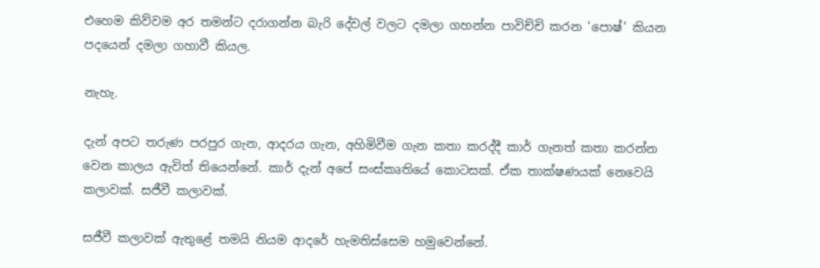එහෙම කිව්වම අර තමන්ට දරාගන්න බැරි දේවල් වලට දමලා ගහන්න පාවිච්චි කරන 'පොෂ්' කියන පදයෙන් දමලා ගහාවී කියල.

නැහැ.

දැන් අපට තරුණ පරපුර ගැන, ආදරය ගැන, අහිමිවීම ගැන කතා කරද්දී කාර් ගැනත් කතා කරන්න වෙන කාලය ඇවිත් තියෙන්නේ. කාර් දැන් අපේ සංස්කෘතියේ කොටසක්. ඒක තාක්ෂණයක් නෙවෙයි කලාවක්. සජීවී කලාවක්.

සජීවී කලාවක් ඇතුළේ තමයි නියම ආදරේ හැමතිස්සෙම හමුවෙන්නේ.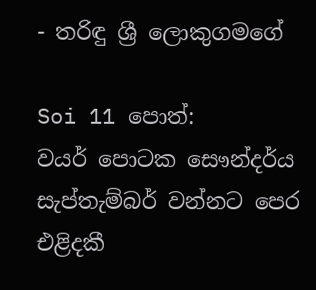- තරිඳු ශ්‍රී ලොකුගමගේ

Soi 11 පොත්:
වයර් පොටක සෞන්දර්ය
සැප්තැම්බර් වන්නට පෙර එළිදකී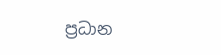ප්‍රධාන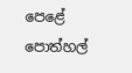පෙළේ පොත්හල්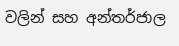වලින් සහ අන්තර්ජාල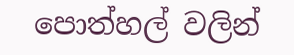පොත්හල් වලින්